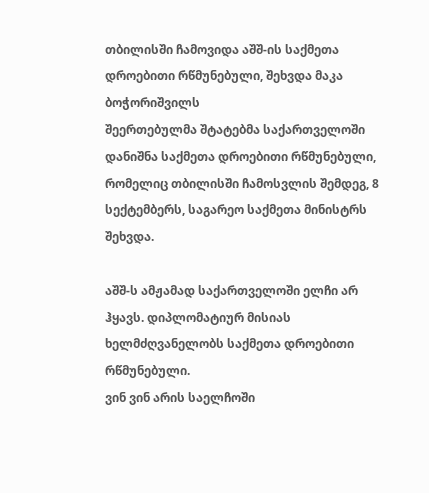თბილისში ჩამოვიდა აშშ-ის საქმეთა დროებითი რწმუნებული, შეხვდა მაკა ბოჭორიშვილს
შეერთებულმა შტატებმა საქართველოში დანიშნა საქმეთა დროებითი რწმუნებული, რომელიც თბილისში ჩამოსვლის შემდეგ, 8 სექტემბერს, საგარეო საქმეთა მინისტრს შეხვდა.

აშშ-ს ამჟამად საქართველოში ელჩი არ ჰყავს. დიპლომატიურ მისიას ხელმძღვანელობს საქმეთა დროებითი რწმუნებული.
ვინ ვინ არის საელჩოში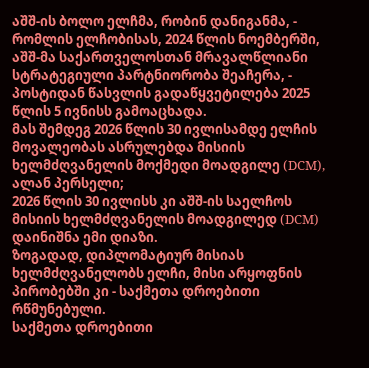აშშ-ის ბოლო ელჩმა, რობინ დანიგანმა, - რომლის ელჩობისას, 2024 წლის ნოემბერში, აშშ-მა საქართველოსთან მრავალწლიანი სტრატეგიული პარტნიორობა შეაჩერა, - პოსტიდან წასვლის გადაწყვეტილება 2025 წლის 5 ივნისს გამოაცხადა.
მას შემდეგ 2026 წლის 30 ივლისამდე ელჩის მოვალეობას ასრულებდა მისიის ხელმძღვანელის მოქმედი მოადგილე (DCM), ალან პერსელი;
2026 წლის 30 ივლისს კი აშშ-ის საელჩოს მისიის ხელმძღვანელის მოადგილედ (DCM) დაინიშნა ემი დიაზი.
ზოგადად, დიპლომატიურ მისიას ხელმძღვანელობს ელჩი, მისი არყოფნის პირობებში კი - საქმეთა დროებითი რწმუნებული.
საქმეთა დროებითი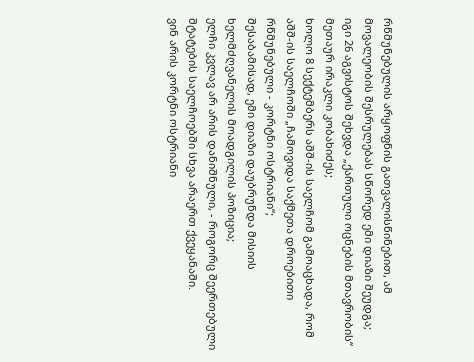რწმუნებულის არყოფნის გათვალისწინებით, ამ მოვალეობის შესრულებას სწორედ ემი დიაზი შეუდგა;
იგი 26 აგვისტოს შეხვდა „ქართული ოცნების მთავრობის“ მეთაურ ირაკლი კობახიძეს;
ხოლო 8 სექტემბერს აშშ-ის საელჩომ გამოაცხადა, რომ აშშ-ის საელჩოში „ჩამოვიდა საქმეთა დროებითი რწმუნებული - კორტნი ოსტრიანი“;
შესაბამისად, ემი დიაზი დაუბრუნდა მისიის ხელმძღვანელის მოადგილის პოზიცია;
ელჩი კვლავ არ არის დანიშნული, - როგორც შეერთებული შტატების საელჩოებში სხვა არაერთ ქვეყანაში.
ვინ არის კორტნი ოსტრიანი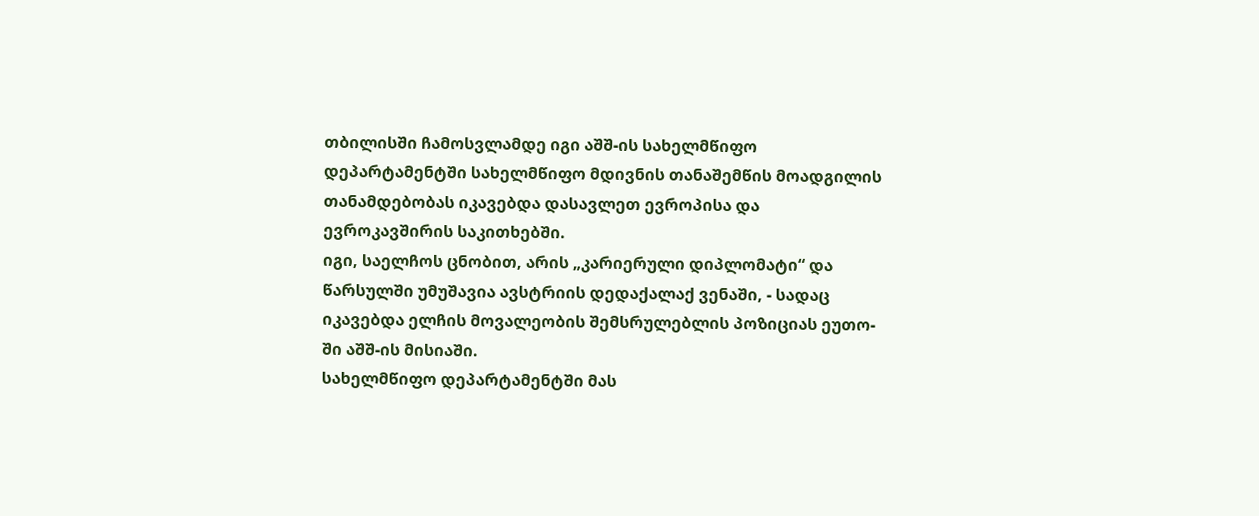თბილისში ჩამოსვლამდე იგი აშშ-ის სახელმწიფო დეპარტამენტში სახელმწიფო მდივნის თანაშემწის მოადგილის თანამდებობას იკავებდა დასავლეთ ევროპისა და ევროკავშირის საკითხებში.
იგი, საელჩოს ცნობით, არის „კარიერული დიპლომატი“ და წარსულში უმუშავია ავსტრიის დედაქალაქ ვენაში, - სადაც იკავებდა ელჩის მოვალეობის შემსრულებლის პოზიციას ეუთო-ში აშშ-ის მისიაში.
სახელმწიფო დეპარტამენტში მას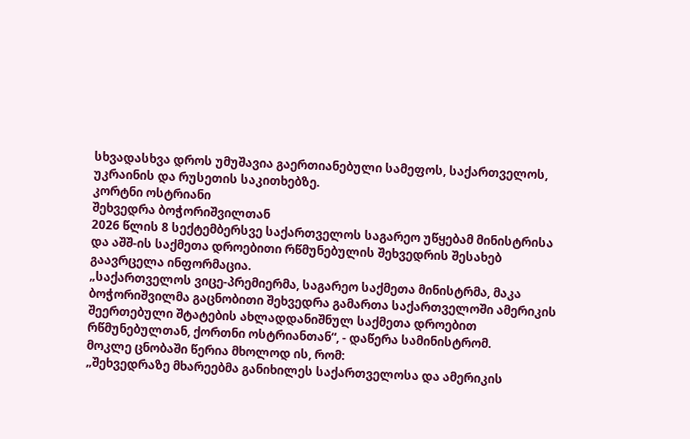სხვადასხვა დროს უმუშავია გაერთიანებული სამეფოს, საქართველოს, უკრაინის და რუსეთის საკითხებზე.
კორტნი ოსტრიანი
შეხვედრა ბოჭორიშვილთან
2026 წლის 8 სექტემბერსვე საქართველოს საგარეო უწყებამ მინისტრისა და აშშ-ის საქმეთა დროებითი რწმუნებულის შეხვედრის შესახებ გაავრცელა ინფორმაცია.
„საქართველოს ვიცე-პრემიერმა, საგარეო საქმეთა მინისტრმა, მაკა ბოჭორიშვილმა გაცნობითი შეხვედრა გამართა საქართველოში ამერიკის შეერთებული შტატების ახლადდანიშნულ საქმეთა დროებით რწმუნებულთან, ქორთნი ოსტრიანთან“, - დაწერა სამინისტრომ.
მოკლე ცნობაში წერია მხოლოდ ის, რომ:
„შეხვედრაზე მხარეებმა განიხილეს საქართველოსა და ამერიკის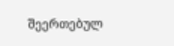შეერთებულ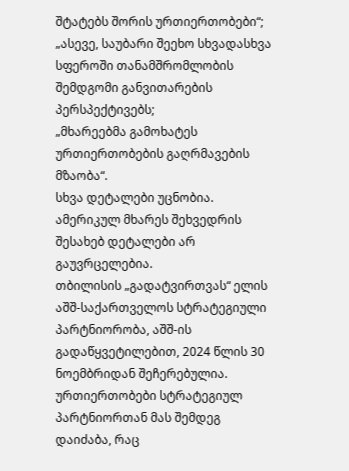შტატებს შორის ურთიერთობები“;
„ასევე, საუბარი შეეხო სხვადასხვა სფეროში თანამშრომლობის შემდგომი განვითარების პერსპექტივებს;
„მხარეებმა გამოხატეს ურთიერთობების გაღრმავების მზაობა“.
სხვა დეტალები უცნობია. ამერიკულ მხარეს შეხვედრის შესახებ დეტალები არ გაუვრცელებია.
თბილისის „გადატვირთვას“ ელის
აშშ-საქართველოს სტრატეგიული პარტნიორობა, აშშ-ის გადაწყვეტილებით, 2024 წლის 30 ნოემბრიდან შეჩერებულია.
ურთიერთობები სტრატეგიულ პარტნიორთან მას შემდეგ დაიძაბა, რაც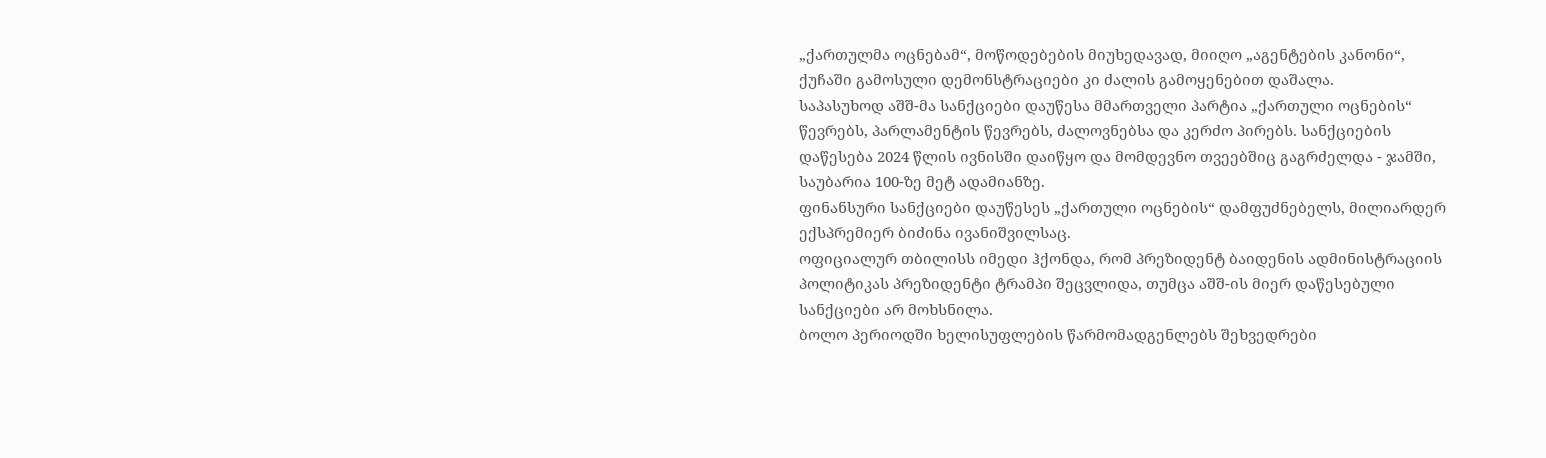„ქართულმა ოცნებამ“, მოწოდებების მიუხედავად, მიიღო „აგენტების კანონი“, ქუჩაში გამოსული დემონსტრაციები კი ძალის გამოყენებით დაშალა.
საპასუხოდ აშშ-მა სანქციები დაუწესა მმართველი პარტია „ქართული ოცნების“ წევრებს, პარლამენტის წევრებს, ძალოვნებსა და კერძო პირებს. სანქციების დაწესება 2024 წლის ივნისში დაიწყო და მომდევნო თვეებშიც გაგრძელდა - ჯამში, საუბარია 100-ზე მეტ ადამიანზე.
ფინანსური სანქციები დაუწესეს „ქართული ოცნების“ დამფუძნებელს, მილიარდერ ექსპრემიერ ბიძინა ივანიშვილსაც.
ოფიციალურ თბილისს იმედი ჰქონდა, რომ პრეზიდენტ ბაიდენის ადმინისტრაციის პოლიტიკას პრეზიდენტი ტრამპი შეცვლიდა, თუმცა აშშ-ის მიერ დაწესებული სანქციები არ მოხსნილა.
ბოლო პერიოდში ხელისუფლების წარმომადგენლებს შეხვედრები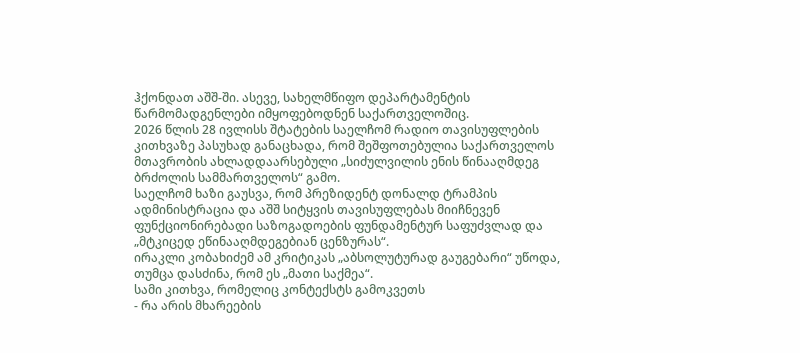ჰქონდათ აშშ-ში. ასევე, სახელმწიფო დეპარტამენტის წარმომადგენლები იმყოფებოდნენ საქართველოშიც.
2026 წლის 28 ივლისს შტატების საელჩომ რადიო თავისუფლების კითხვაზე პასუხად განაცხადა, რომ შეშფოთებულია საქართველოს მთავრობის ახლადდაარსებული „სიძულვილის ენის წინააღმდეგ ბრძოლის სამმართველოს“ გამო.
საელჩომ ხაზი გაუსვა, რომ პრეზიდენტ დონალდ ტრამპის ადმინისტრაცია და აშშ სიტყვის თავისუფლებას მიიჩნევენ ფუნქციონირებადი საზოგადოების ფუნდამენტურ საფუძვლად და „მტკიცედ ეწინააღმდეგებიან ცენზურას“.
ირაკლი კობახიძემ ამ კრიტიკას „აბსოლუტურად გაუგებარი“ უწოდა, თუმცა დასძინა, რომ ეს „მათი საქმეა“.
სამი კითხვა, რომელიც კონტექსტს გამოკვეთს
- რა არის მხარეების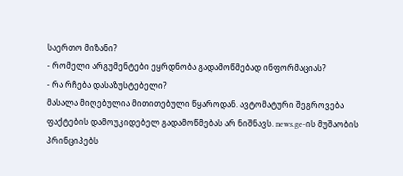საერთო მიზანი?
- რომელი არგუმენტები ეყრდნობა გადამოწმებად ინფორმაციას?
- რა რჩება დასაზუსტებელი?
მასალა მიღებულია მითითებული წყაროდან. ავტომატური შეგროვება ფაქტების დამოუკიდებელ გადამოწმებას არ ნიშნავს. news.ge-ის მუშაობის პრინციპებს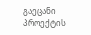გაეცანი პროექტის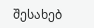შესახებ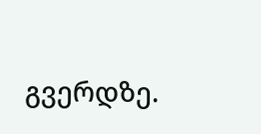გვერდზე.